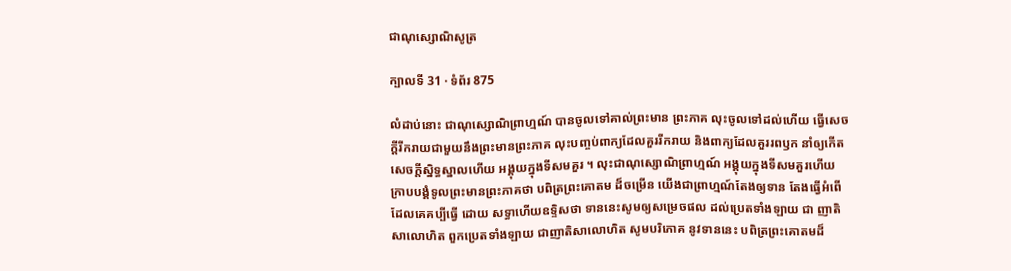ជាណុស្សោណិសូត្រ

ក្បាលទី 31 · ទំព័រ 875

លំដាប់នោះ ជាណុស្សោណិព្រាហ្មណ៍ បានចូលទៅគាល់ព្រះមាន ព្រះភាគ លុះចូលទៅដល់ហើយ ធ្វើសេចក្តីរីករាយជាមួយនឹងព្រះមានព្រះភាគ លុះបញ្ចប់ពាក្យដែលគួររីករាយ និងពាក្យដែលគួររពឫក នាំឲ្យកើត សេចក្តីស្និទ្ធស្នាលហើយ អង្គុយក្នុងទីសមគួរ ។ លុះជាណុស្សោណិព្រាហ្មណ៍ អង្គុយក្នុងទីសមគួរហើយ ក្រាបបង្គំទូលព្រះមានព្រះភាគថា បពិត្រព្រះគោតម ដ៏ចម្រើន យើងជាព្រាហ្មណ៍តែងឲ្យទាន តែងធ្វើអំពើដែលគេគប្បីធ្វើ ដោយ សទ្ធាហើយឧទ្ទិសថា ទាននេះសូមឲ្យសម្រេចផល ដល់ប្រេតទាំងឡាយ ជា ញាតិសាលោហិត ពួកប្រេតទាំងឡាយ ជាញាតិសាលោហិត សូមបរិភោគ នូវទាននេះ បពិត្រព្រះគោតមដ៏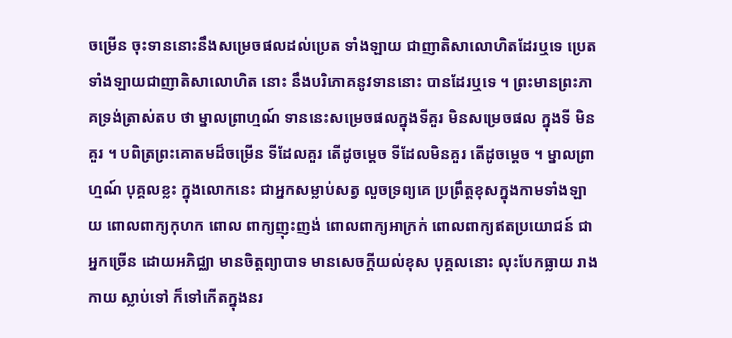ចម្រើន ចុះទាននោះនឹងសម្រេចផលដល់ប្រេត ទាំងឡាយ ជាញាតិសាលោហិតដែរឬទេ ប្រេតទាំងឡាយជាញាតិសាលោហិត នោះ នឹងបរិភោគនូវទាននោះ បានដែរឬទេ ។ ព្រះមានព្រះភាគទ្រង់ត្រាស់តប ថា ម្នាលព្រាហ្មណ៍ ទាននេះសម្រេចផលក្នុងទីគួរ មិនសម្រេចផល ក្នុងទី មិនគួរ ។ បពិត្រព្រះគោតមដ៏ចម្រើន ទីដែលគួរ តើដូចម្តេច ទីដែលមិនគួរ តើដូចម្តេច ។ ម្នាលព្រាហ្មណ៍ បុគ្គលខ្លះ ក្នុងលោកនេះ ជាអ្នកសម្លាប់សត្វ លួចទ្រព្យគេ ប្រព្រឹត្តខុសក្នុងកាមទាំងឡាយ ពោលពាក្យកុហក ពោល ពាក្យញុះញង់ ពោលពាក្យអាក្រក់ ពោលពាក្យឥតប្រយោជន៍ ជាអ្នកច្រើន ដោយអភិជ្ឈា មានចិត្តព្យាបាទ មានសេចក្តីយល់ខុស បុគ្គលនោះ លុះបែកធ្លាយ រាងកាយ ស្លាប់ទៅ ក៏ទៅកើតក្នុងនរ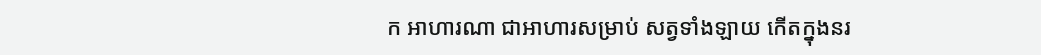ក អាហារណា ជាអាហារសម្រាប់ សត្វទាំងឡាយ កើតក្នុងនរ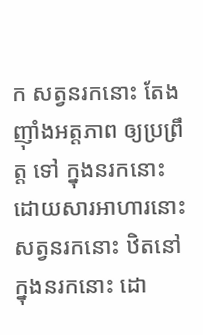ក សត្វនរកនោះ តែងញ៉ាំងអត្តភាព ឲ្យប្រព្រឹត្ត ទៅ ក្នុងនរកនោះ ដោយសារអាហារនោះ សត្វនរកនោះ ឋិតនៅក្នុងនរកនោះ ដោ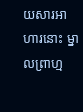យសារអាហារនោះ ម្នាលព្រាហ្ម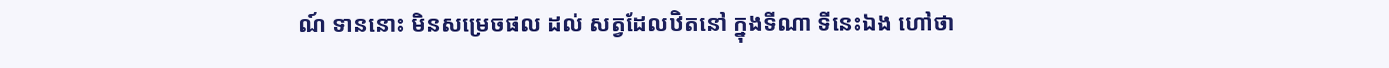ណ៍ ទាននោះ មិនសម្រេចផល ដល់ សត្វដែលឋិតនៅ ក្នុងទីណា ទីនេះឯង ហៅថា